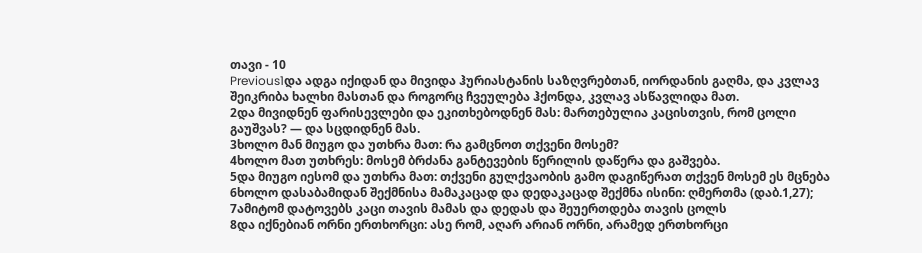თავი - 10
Previous1და ადგა იქიდან და მივიდა ჰურიასტანის საზღვრებთან, იორდანის გაღმა, და კვლავ შეიკრიბა ხალხი მასთან და როგორც ჩვეულება ჰქონდა, კვლავ ასწავლიდა მათ.
2და მივიდნენ ფარისევლები და ეკითხებოდნენ მას: მართებულია კაცისთვის, რომ ცოლი გაუშვას? — და სცდიდნენ მას.
3ხოლო მან მიუგო და უთხრა მათ: რა გამცნოთ თქვენი მოსემ?
4ხოლო მათ უთხრეს: მოსემ ბრძანა განტევების წერილის დაწერა და გაშვება.
5და მიუგო იესომ და უთხრა მათ: თქვენი გულქვაობის გამო დაგიწერათ თქვენ მოსემ ეს მცნება
6ხოლო დასაბამიდან შექმნისა მამაკაცად და დედაკაცად შექმნა ისინი: ღმერთმა (დაბ.1,27);
7ამიტომ დატოვებს კაცი თავის მამას და დედას და შეუერთდება თავის ცოლს
8და იქნებიან ორნი ერთხორცი: ასე რომ, აღარ არიან ორნი, არამედ ერთხორცი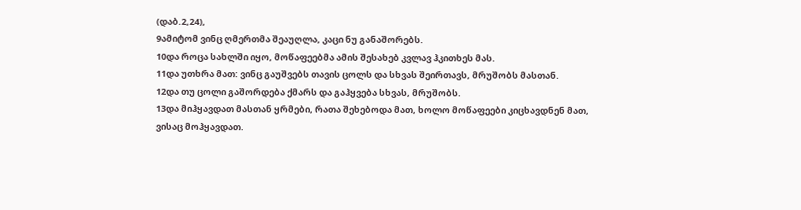(დაბ.2,24),
9ამიტომ ვინც ღმერთმა შეაუღლა, კაცი ნუ განაშორებს.
10და როცა სახლში იყო, მოწაფეებმა ამის შესახებ კვლავ ჰკითხეს მას.
11და უთხრა მათ: ვინც გაუშვებს თავის ცოლს და სხვას შეირთავს, მრუშობს მასთან.
12და თუ ცოლი გაშორდება ქმარს და გაჰყვება სხვას, მრუშობს.
13და მიჰყავდათ მასთან ყრმები, რათა შეხებოდა მათ, ხოლო მოწაფეები კიცხავდნენ მათ, ვისაც მოჰყავდათ.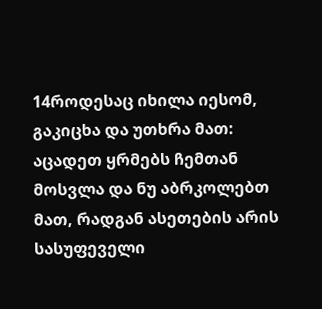14როდესაც იხილა იესომ, გაკიცხა და უთხრა მათ: აცადეთ ყრმებს ჩემთან მოსვლა და ნუ აბრკოლებთ მათ, რადგან ასეთების არის სასუფეველი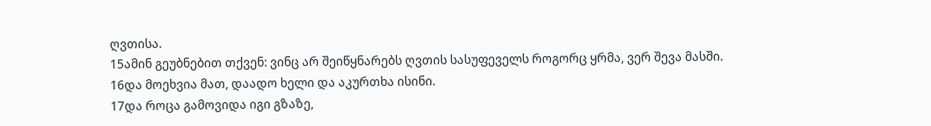ღვთისა.
15ამინ გეუბნებით თქვენ: ვინც არ შეიწყნარებს ღვთის სასუფეველს როგორც ყრმა, ვერ შევა მასში.
16და მოეხვია მათ, დაადო ხელი და აკურთხა ისინი.
17და როცა გამოვიდა იგი გზაზე,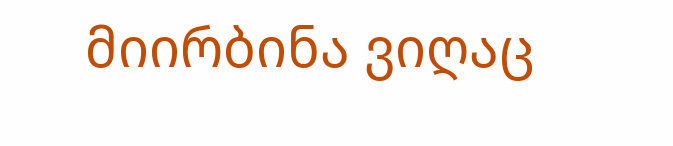მიირბინა ვიღაც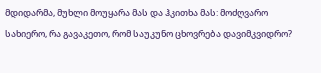მდიდარმა, მუხლი მოუყარა მას და ჰკითხა მას: მოძღვარო სახიერო, რა გავაკეთო, რომ საუკუნო ცხოვრება დავიმკვიდრო?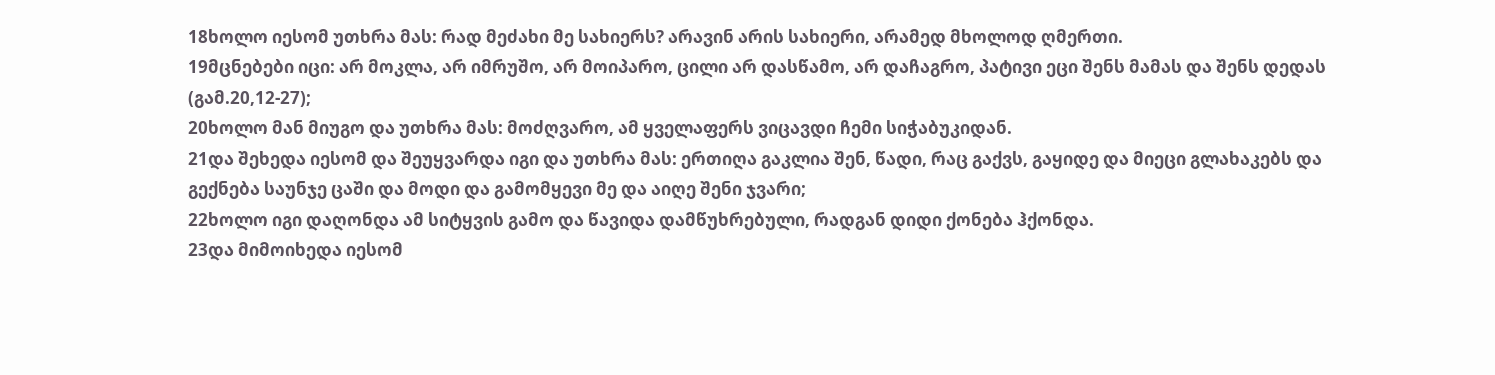18ხოლო იესომ უთხრა მას: რად მეძახი მე სახიერს? არავინ არის სახიერი, არამედ მხოლოდ ღმერთი.
19მცნებები იცი: არ მოკლა, არ იმრუშო, არ მოიპარო, ცილი არ დასწამო, არ დაჩაგრო, პატივი ეცი შენს მამას და შენს დედას (გამ.20,12-27);
20ხოლო მან მიუგო და უთხრა მას: მოძღვარო, ამ ყველაფერს ვიცავდი ჩემი სიჭაბუკიდან.
21და შეხედა იესომ და შეუყვარდა იგი და უთხრა მას: ერთიღა გაკლია შენ, წადი, რაც გაქვს, გაყიდე და მიეცი გლახაკებს და გექნება საუნჯე ცაში და მოდი და გამომყევი მე და აიღე შენი ჯვარი;
22ხოლო იგი დაღონდა ამ სიტყვის გამო და წავიდა დამწუხრებული, რადგან დიდი ქონება ჰქონდა.
23და მიმოიხედა იესომ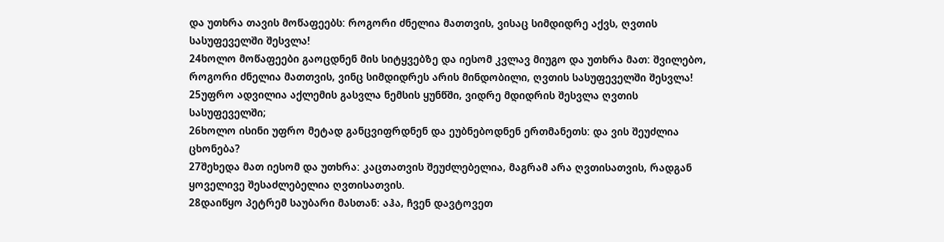და უთხრა თავის მოწაფეებს: როგორი ძნელია მათთვის, ვისაც სიმდიდრე აქვს, ღვთის სასუფეველში შესვლა!
24ხოლო მოწაფეები გაოცდნენ მის სიტყვებზე და იესომ კვლავ მიუგო და უთხრა მათ: შვილებო, როგორი ძნელია მათთვის, ვინც სიმდიდრეს არის მინდობილი, ღვთის სასუფეველში შესვლა!
25უფრო ადვილია აქლემის გასვლა ნემსის ყუნწში, ვიდრე მდიდრის შესვლა ღვთის სასუფეველში;
26ხოლო ისინი უფრო მეტად განცვიფრდნენ და ეუბნებოდნენ ერთმანეთს: და ვის შეუძლია ცხონება?
27შეხედა მათ იესომ და უთხრა: კაცთათვის შეუძლებელია, მაგრამ არა ღვთისათვის, რადგან ყოველივე შესაძლებელია ღვთისათვის.
28დაიწყო პეტრემ საუბარი მასთან: აჰა, ჩვენ დავტოვეთ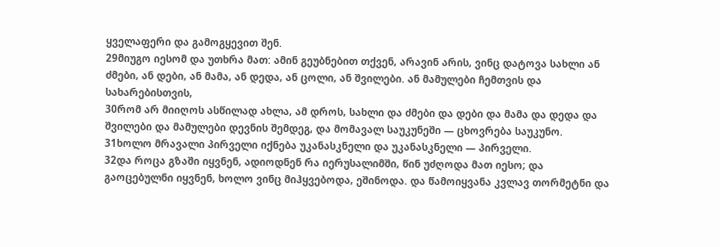ყველაფერი და გამოგყევით შენ.
29მიუგო იესომ და უთხრა მათ: ამინ გეუბნებით თქვენ, არავინ არის, ვინც დატოვა სახლი ან ძმები, ან დები, ან მამა, ან დედა, ან ცოლი, ან შვილები. ან მამულები ჩემთვის და სახარებისთვის,
30რომ არ მიიღოს ასწილად ახლა, ამ დროს, სახლი და ძმები და დები და მამა და დედა და შვილები და მამულები დევნის შემდეგ, და მომავალ საუკუნეში — ცხოვრება საუკუნო.
31ხოლო მრავალი პირველი იქნება უკანასკნელი და უკანასკნელი — პირველი.
32და როცა გზაში იყვნენ, ადიოდნენ რა იერუსალიმში, წინ უძღოდა მათ იესო; და გაოცებულნი იყვნენ, ხოლო ვინც მიჰყვებოდა, ეშინოდა. და წამოიყვანა კვლავ თორმეტნი და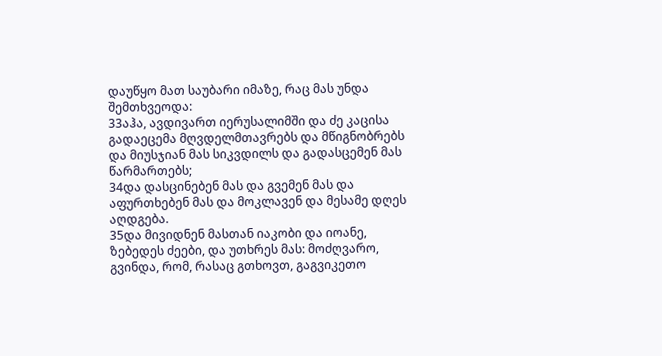დაუწყო მათ საუბარი იმაზე, რაც მას უნდა შემთხვეოდა:
33აჰა, ავდივართ იერუსალიმში და ძე კაცისა გადაეცემა მღვდელმთავრებს და მწიგნობრებს და მიუსჯიან მას სიკვდილს და გადასცემენ მას წარმართებს;
34და დასცინებენ მას და გვემენ მას და აფურთხებენ მას და მოკლავენ და მესამე დღეს აღდგება.
35და მივიდნენ მასთან იაკობი და იოანე, ზებედეს ძეები, და უთხრეს მას: მოძღვარო, გვინდა, რომ, რასაც გთხოვთ, გაგვიკეთო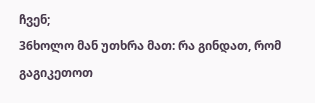ჩვენ;
36ხოლო მან უთხრა მათ: რა გინდათ, რომ გაგიკეთოთ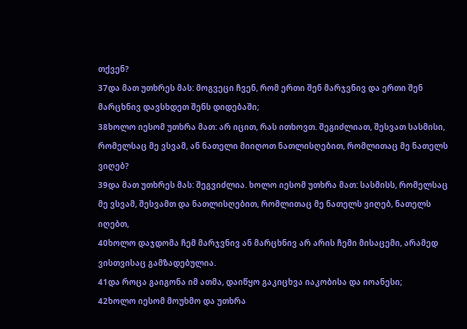თქვენ?
37და მათ უთხრეს მას: მოგვეცი ჩვენ, რომ ერთი შენ მარჯვნივ და ერთი შენ მარცხნივ დავსხდეთ შენს დიდებაში;
38ხოლო იესომ უთხრა მათ: არ იცით, რას ითხოვთ. შეგიძლიათ, შესვათ სასმისი, რომელსაც მე ვსვამ, ან ნათელი მიიღოთ ნათლისღებით, რომლითაც მე ნათელს ვიღებ?
39და მათ უთხრეს მას: შეგვიძლია. ხოლო იესომ უთხრა მათ: სასმისს, რომელსაც მე ვსვამ, შესვამთ და ნათლისღებით, რომლითაც მე ნათელს ვიღებ, ნათელს იღებთ,
40ხოლო დაჯდომა ჩემ მარჯვნივ ან მარცხნივ არ არის ჩემი მისაცემი, არამედ ვისთვისაც გამზადებულია.
41და როცა გაიგონა იმ ათმა, დაიწყო გაკიცხვა იაკობისა და იოანესი;
42ხოლო იესომ მოუხმო და უთხრა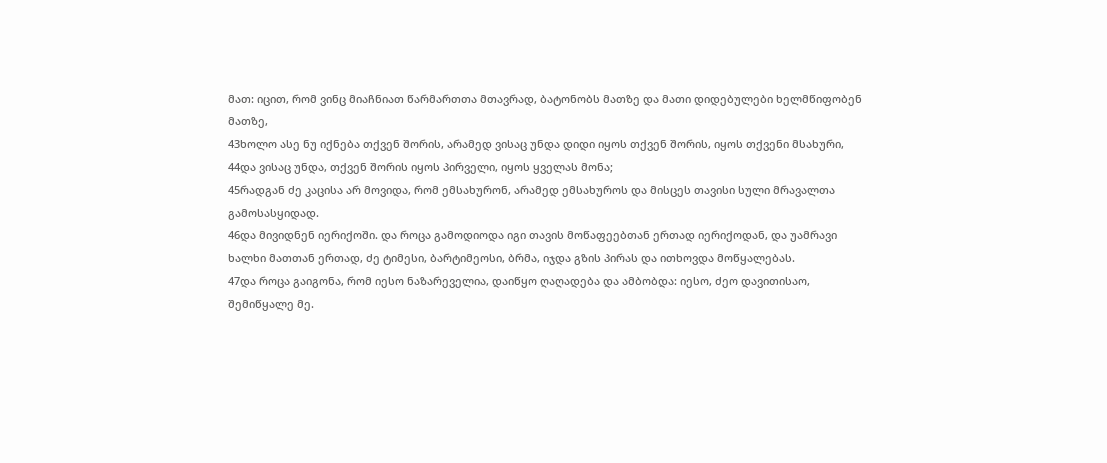მათ: იცით, რომ ვინც მიაჩნიათ წარმართთა მთავრად, ბატონობს მათზე და მათი დიდებულები ხელმწიფობენ მათზე,
43ხოლო ასე ნუ იქნება თქვენ შორის, არამედ ვისაც უნდა დიდი იყოს თქვენ შორის, იყოს თქვენი მსახური,
44და ვისაც უნდა, თქვენ შორის იყოს პირველი, იყოს ყველას მონა;
45რადგან ძე კაცისა არ მოვიდა, რომ ემსახურონ, არამედ ემსახუროს და მისცეს თავისი სული მრავალთა გამოსასყიდად.
46და მივიდნენ იერიქოში. და როცა გამოდიოდა იგი თავის მოწაფეებთან ერთად იერიქოდან, და უამრავი ხალხი მათთან ერთად, ძე ტიმესი, ბარტიმეოსი, ბრმა, იჯდა გზის პირას და ითხოვდა მოწყალებას.
47და როცა გაიგონა, რომ იესო ნაზარეველია, დაიწყო ღაღადება და ამბობდა: იესო, ძეო დავითისაო, შემიწყალე მე.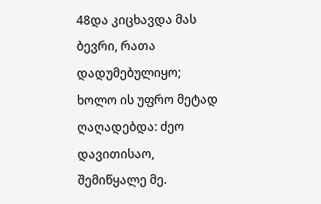48და კიცხავდა მას ბევრი, რათა დადუმებულიყო; ხოლო ის უფრო მეტად ღაღადებდა: ძეო დავითისაო, შემიწყალე მე.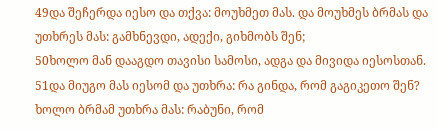49და შეჩერდა იესო და თქვა: მოუხმეთ მას. და მოუხმეს ბრმას და უთხრეს მას: გამხნევდი, ადექი, გიხმობს შენ;
50ხოლო მან დააგდო თავისი სამოსი, ადგა და მივიდა იესოსთან.
51და მიუგო მას იესომ და უთხრა: რა გინდა, რომ გაგიკეთო შენ? ხოლო ბრმამ უთხრა მას: რაბუნი, რომ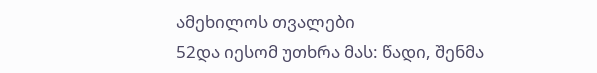ამეხილოს თვალები
52და იესომ უთხრა მას: წადი, შენმა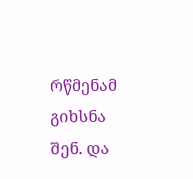რწმენამ გიხსნა შენ. და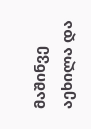მაშინვე აეხილა და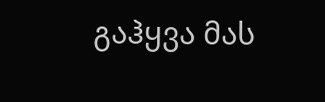გაჰყვა მას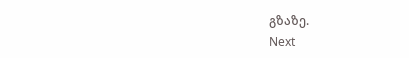გზაზე.
Next